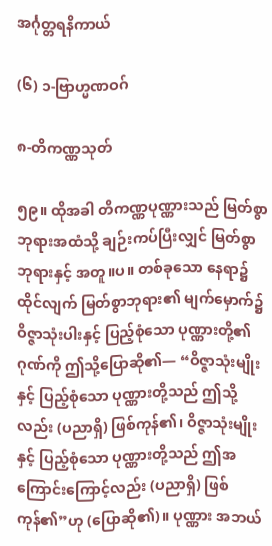အင်္ဂုတ္တရနိကာယ်

(၆) ၁-ဗြာဟ္မဏဝဂ်

၈-တိကဏ္ဏသုတ်

၅၉။ ထိုအခါ တိကဏ္ဏပုဏ္ဏားသည် မြတ်စွာဘုရားအထံသို့ ချဉ်းကပ်ပြီးလျှင် မြတ်စွာဘုရားနှင့် အတူ။ပ။ တစ်ခုသော နေရာ၌ ထိုင်လျက် မြတ်စွာဘုရား၏ မျက်မှောက်၌ ဝိဇ္ဇာသုံးပါးနှင့် ပြည့်စုံသော ပုဏ္ဏားတို့၏ ဂုဏ်ကို ဤသို့ပြောဆို၏— “ဝိဇ္ဇာသုံးမျိုးနှင့် ပြည့်စုံသော ပုဏ္ဏားတို့သည် ဤသို့လည်း (ပညာရှိ) ဖြစ်ကုန်၏၊ ဝိဇ္ဇာသုံးမျိုးနှင့် ပြည့်စုံသော ပုဏ္ဏားတို့သည် ဤအကြောင်းကြောင့်လည်း (ပညာရှိ) ဖြစ်ကုန်၏”ဟု (ပြောဆို၏)။ ပုဏ္ဏား အဘယ်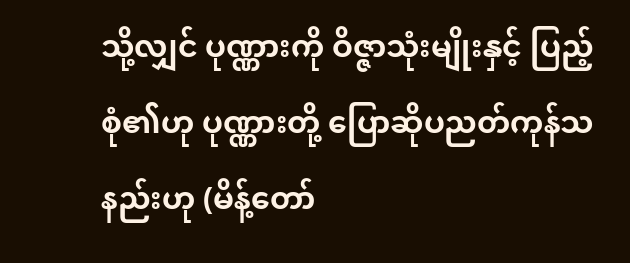သို့လျှင် ပုဏ္ဏားကို ဝိဇ္ဇာသုံးမျိုးနှင့် ပြည့်စုံ၏ဟု ပုဏ္ဏားတို့ ပြောဆိုပညတ်ကုန်သနည်းဟု (မိန့်တော်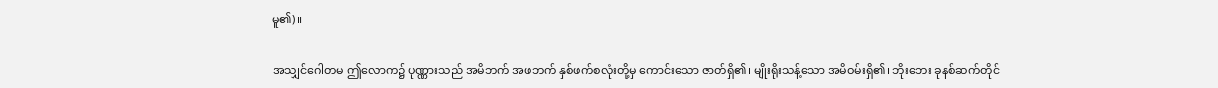မူ၏)။

အသျှင်ဂေါတမ ဤလောက၌ ပုဏ္ဏားသည် အမိဘက် အဖဘက် နှစ်ဖက်စလုံးတို့မှ ကောင်းသော ဇာတ်ရှိ၏၊ မျိုးရိုးသန့်သော အမိဝမ်းရှိ၏၊ ဘိုးဘေး ခုနစ်ဆက်တိုင်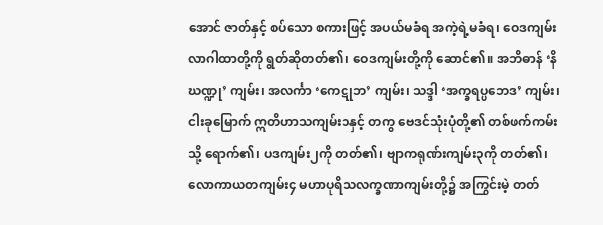အောင် ဇာတ်နှင့် စပ်သော စကားဖြင့် အပယ်မခံရ အကဲ့ရဲ့မခံရ၊ ဝေဒကျမ်းလာဂါထာတို့ကို ရွတ်ဆိုတတ်၏၊ ဝေဒကျမ်းတို့ကို ဆောင်၏။ အဘိဓာန် ‘နိဃဏ္ဍု’ ကျမ်း၊ အလင်္ကာ ‘ကေဋုဘ’ ကျမ်း၊ သဒ္ဒါ ‘အက္ခရပ္ပဘေဒ’ ကျမ်း၊ ငါးခုမြောက် ဣတိဟာသကျမ်း၁နှင့် တကွ ဗေဒင်သုံးပုံတို့၏ တစ်ဖက်ကမ်းသို့ ရောက်၏၊ ပဒကျမ်း၂ကို တတ်၏၊ ဗျာကရုဏ်းကျမ်း၃ကို တတ်၏၊ လောကာယတကျမ်း၄ မဟာပုရိသလက္ခဏာကျမ်းတို့၌ အကြွင်းမဲ့ တတ်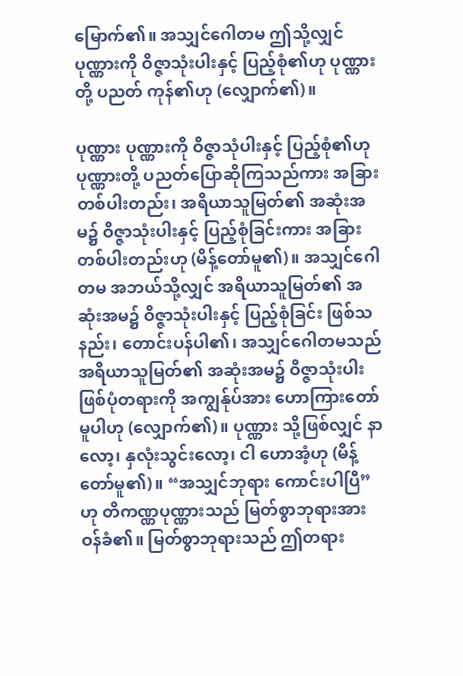မြောက်၏။ အသျှင်ဂေါတမ ဤသို့လျှင် ပုဏ္ဏားကို ဝိဇ္ဇာသုံးပါးနှင့် ပြည့်စုံ၏ဟု ပုဏ္ဏားတို့ ပညတ် ကုန်၏ဟု (လျှောက်၏)။

ပုဏ္ဏား ပုဏ္ဏားကို ဝိဇ္ဇာသုံပါးနှင့် ပြည့်စုံ၏ဟု ပုဏ္ဏားတို့ ပညတ်ပြောဆိုကြသည်ကား အခြား တစ်ပါးတည်း၊ အရိယာသူမြတ်၏ အဆုံးအမ၌ ဝိဇ္ဇာသုံးပါးနှင့် ပြည့်စုံခြင်းကား အခြားတစ်ပါးတည်းဟု (မိန့်တော်မူ၏)။ အသျှင်ဂေါတမ အဘယ်သို့လျှင် အရိယာသူမြတ်၏ အဆုံးအမ၌ ဝိဇ္ဇာသုံးပါးနှင့် ပြည့်စုံခြင်း ဖြစ်သနည်း၊ တောင်းပန်ပါ၏၊ အသျှင်ဂေါတမသည် အရိယာသူမြတ်၏ အဆုံးအမ၌ ဝိဇ္ဇာသုံးပါး ဖြစ်ပုံတရားကို အကျွန်ုပ်အား ဟောကြားတော်မူပါဟု (လျှောက်၏)။ ပုဏ္ဏား သို့ဖြစ်လျှင် နာလော့၊ နှလုံးသွင်းလော့၊ ငါ ဟောအံ့ဟု (မိန့်တော်မူ၏)။ “အသျှင်ဘုရား ကောင်းပါပြီ”ဟု တိကဏ္ဏပုဏ္ဏားသည် မြတ်စွာဘုရားအား ဝန်ခံ၏။ မြတ်စွာဘုရားသည် ဤတရား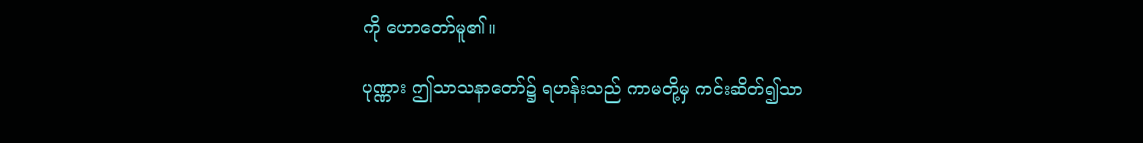ကို ဟောတော်မူ၏။

ပုဏ္ဏား ဤသာသနာတော်၌ ရဟန်းသည် ကာမတို့မှ ကင်းဆိတ်၍သာ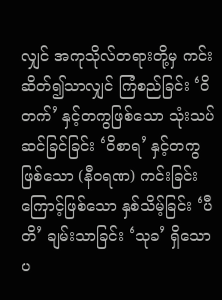လျှင် အကုသိုလ်တရားတို့မှ ကင်းဆိတ်၍သာလျှင် ကြံစည်ခြင်း ‘ဝိတက်’ နှင့်တကွဖြစ်သော သုံးသပ်ဆင်ခြင်ခြင်း ‘ဝိစာရ’ နှင့်တကွ ဖြစ်သော (နီဝရဏ) ကင်းခြင်းကြောင့်ဖြစ်သော နှစ်သိမ့်ခြင်း ‘ပီတိ’ ချမ်းသာခြင်း ‘သုခ’ ရှိသော ပ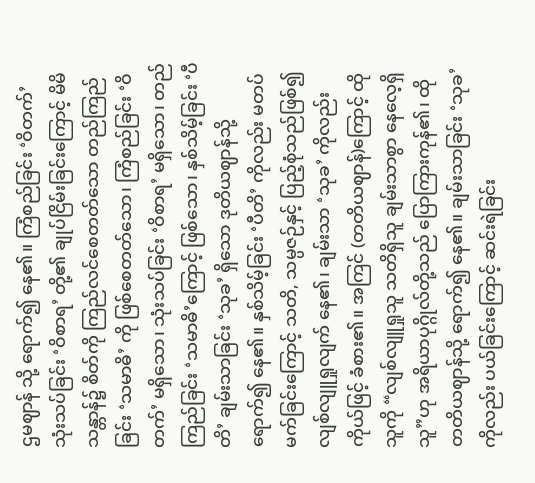ဌမဈာန် သို့ ရောက်၍ နေ၏။ ကြံစည်ခြင်း ‘ဝိတက်’ သုံးသပ်ခြင်း ‘ဝိစာရ’ တို့၏ ချုပ်ငြိမ်းခြင်းကြောင့် မိမိ သန္တာန်၌ စိတ်ကို ကြည်လင်စေတတ်သော တည်ကြည်ခြင်း ‘သမာဓိ’ ကို ဖြစ်စေတတ်သော၊ ကြံစည်ခြင်း ‘ဝိတက်’ မရှိသော၊ သုံးသပ်ခြင်း ‘ဝိစာရ’ မရှိသော၊ တည်ကြည်ခြင်း ‘သမာဓိ’ကြောင့် ဖြစ်သော၊ နှစ်သိမ့်ခြင်း ‘ပီတိ’ ချမ်းသာခြင်း ‘သုခ’ ရှိသော ဒုတိယဈာန်သို့ရောက်၍ နေ၏။ နှစ်သိမ့်ခြင်း ‘ပီတိ’ ကိုလည်း မတပ်မက်ခြင်းကြောင့် သတိ, သမ္ပဇဉ်နှင့် ပြည့်စုံသည်ဖြစ်၍ လျစ်လျူရှုလျက် နေ၏၊ ချမ်းသာ ‘သုခ’ ကိုလည်း ကိုယ်ဖြင့် ခံစား၏။ အကြင် (တတိယဈာန်)ကြောင့် ထိုသူကို “လျစ်လျူရှုသူ သတိရှိသူ ချမ်းသာစွာ နေလေ့ရှိသူ”ဟု အရိယာပုဂ္ဂိုလ်တို့သည် ပြောကြားကုန်၏၊ ထို တတိယဈာန်သို့ ရောက်၍ နေ၏။ ချမ်းသာခြင်း ‘သုခ’ ကိုလည်း ပယ်ခြင်းကြောင့် ဆင်းရဲခြင်း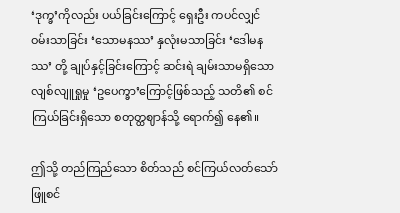‘ဒုက္ခ’ကိုလည်း ပယ်ခြင်းကြောင့် ရှေးဦး ကပင်လျှင် ဝမ်းသာခြင်း ‘သောမနဿ’ နှလုံးမသာခြင်း ‘ဒေါမနဿ’ တို့ ချုပ်နှင့်ခြင်းကြောင့် ဆင်းရဲ ချမ်းသာမရှိသော လျစ်လျူရှုမှု ‘ဥပေက္ခာ’ကြောင့်ဖြစ်သည့် သတိ၏ စင်ကြယ်ခြင်းရှိသော စတုတ္ထဈာန်သို့ ရောက်၍ နေ၏။

ဤသို့ တည်ကြည်သော စိတ်သည် စင်ကြယ်လတ်သော် ဖြူစင်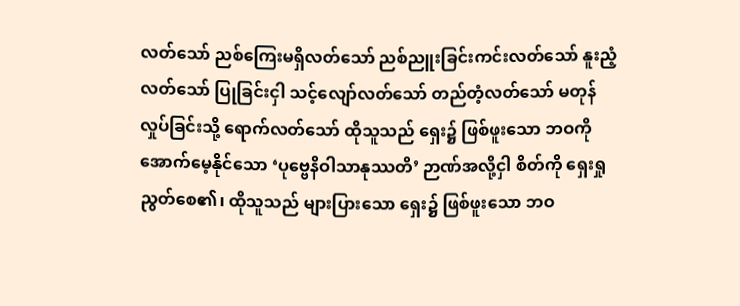လတ်သော် ညစ်ကြေးမရှိလတ်သော် ညစ်ညူးခြင်းကင်းလတ်သော် နူးညံ့လတ်သော် ပြုခြင်းငှါ သင့်လျော်လတ်သော် တည်တံ့လတ်သော် မတုန်လှုပ်ခြင်းသို့ ရောက်လတ်သော် ထိုသူသည် ရှေး၌ ဖြစ်ဖူးသော ဘဝကို အောက်မေ့နိုင်သော ‘ပုဗ္ဗေနိဝါသာနုဿတိ’ ဉာဏ်အလို့ငှါ စိတ်ကို ရှေးရှုညွတ်စေ၏၊ ထိုသူသည် များပြားသော ရှေး၌ ဖြစ်ဖူးသော ဘဝ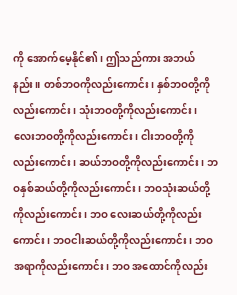ကို အောက်မေ့နိုင်၏၊ ဤသည်ကား အဘယ်နည်း။ တစ်ဘဝကိုလည်းကောင်း၊ နှစ်ဘဝတို့ကိုလည်းကောင်း၊ သုံးဘဝတို့ကိုလည်းကောင်း၊ လေးဘဝတို့ကိုလည်းကောင်း၊ ငါးဘဝတို့ကိုလည်းကောင်း၊ ဆယ်ဘဝတို့ကိုလည်းကောင်း၊ ဘဝနှစ်ဆယ်တို့ကိုလည်းကောင်း၊ ဘဝသုံးဆယ်တို့ကိုလည်းကောင်း၊ ဘဝ လေးဆယ်တို့ကိုလည်းကောင်း၊ ဘဝငါးဆယ်တို့ကိုလည်းကောင်း၊ ဘဝအရာကိုလည်းကောင်း၊ ဘဝ အထောင်ကိုလည်း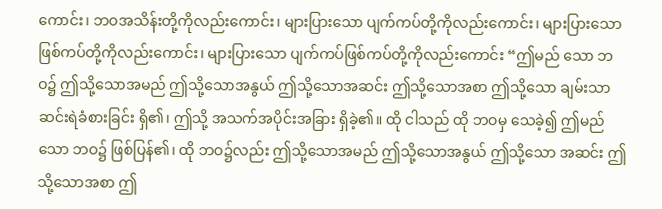ကောင်း၊ ဘဝအသိန်းတို့ကိုလည်းကောင်း၊ များပြားသော ပျက်ကပ်တို့ကိုလည်းကောင်း၊ များပြားသော ဖြစ်ကပ်တို့ကိုလည်းကောင်း၊ များပြားသော ပျက်ကပ်ဖြစ်ကပ်တို့ကိုလည်းကောင်း “ဤမည် သော ဘဝ၌ ဤသို့သောအမည် ဤသို့သောအနွယ် ဤသို့သောအဆင်း ဤသို့သောအစာ ဤသို့သော ချမ်းသာဆင်းရဲခံစားခြင်း ရှိ၏၊ ဤသို့ အသက်အပိုင်းအခြား ရှိခဲ့၏။ ထို ငါသည် ထို ဘဝမှ သေခဲ့၍ ဤမည်သော ဘဝ၌ ဖြစ်ပြန်၏၊ ထို ဘဝ၌လည်း ဤသို့သောအမည် ဤသို့သောအနွယ် ဤသို့သော အဆင်း ဤသို့သောအစာ ဤ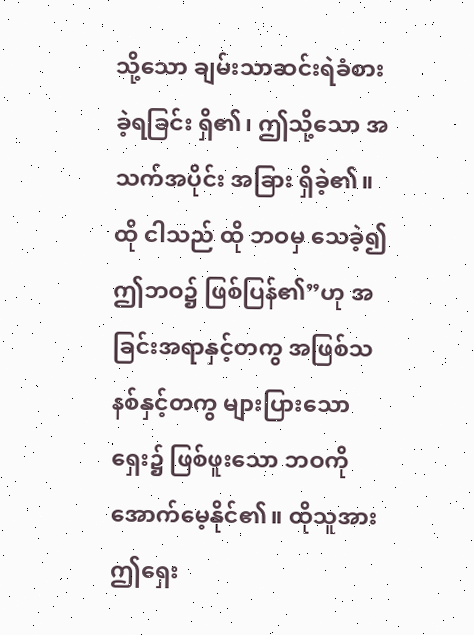သို့သော ချမ်းသာဆင်းရဲခံစားခဲ့ရခြင်း ရှိ၏၊ ဤသို့သော အသက်အပိုင်း အခြား ရှိခဲ့၏။ ထို ငါသည် ထို ဘဝမှ သေခဲ့၍ ဤဘဝ၌ ဖြစ်ပြန်၏”ဟု အခြင်းအရာနှင့်တကွ အဖြစ်သနစ်နှင့်တကွ များပြားသော ရှေး၌ ဖြစ်ဖူးသော ဘဝကို အောက်မေ့နိုင်၏။ ထိုသူအား ဤရှေး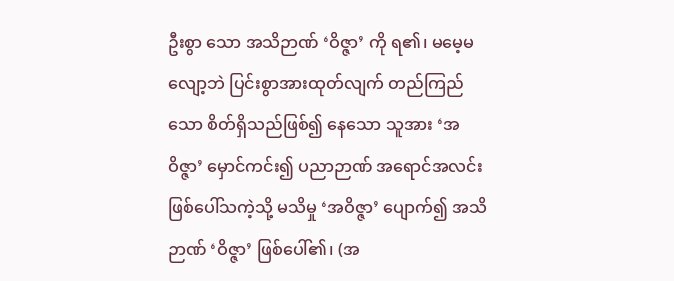ဦးစွာ သော အသိဉာဏ် ‘ဝိဇ္ဇာ’ ကို ရ၏၊ မမေ့မလျော့ဘဲ ပြင်းစွာအားထုတ်လျက် တည်ကြည်သော စိတ်ရှိသည်ဖြစ်၍ နေသော သူအား ‘အဝိဇ္ဇာ’ မှောင်ကင်း၍ ပညာဉာဏ် အရောင်အလင်းဖြစ်ပေါ်သကဲ့သို့ မသိမှု ‘အဝိဇ္ဇာ’ ပျောက်၍ အသိဉာဏ် ‘ဝိဇ္ဇာ’ ဖြစ်ပေါ်၏၊ (အ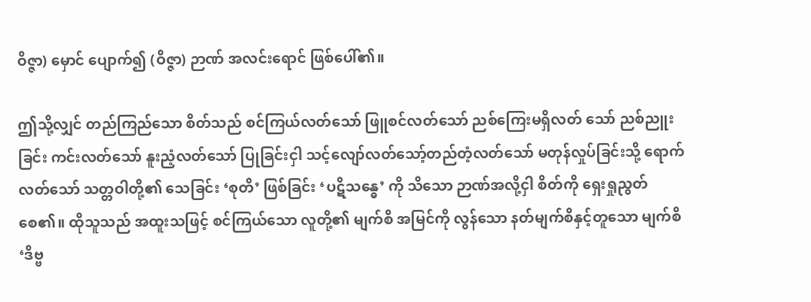ဝိဇ္ဇာ) မှောင် ပျောက်၍ (ဝိဇ္ဇာ) ဉာဏ် အလင်းရောင် ဖြစ်ပေါ်၏။

ဤသို့လျှင် တည်ကြည်သော စိတ်သည် စင်ကြယ်လတ်သော် ဖြူစင်လတ်သော် ညစ်ကြေးမရှိလတ် သော် ညစ်ညူးခြင်း ကင်းလတ်သော် နူးညံ့လတ်သော် ပြုခြင်းငှါ သင့်လျော်လတ်သော့်တည်တံ့လတ်သော် မတုန်လှုပ်ခြင်းသို့ ရောက်လတ်သော် သတ္တဝါတို့၏ သေခြင်း ‘စုတိ’ ဖြစ်ခြင်း ‘ပဋိသန္ဓေ’ ကို သိသော ဉာဏ်အလို့ငှါ စိတ်ကို ရှေးရှုညွတ်စေ၏။ ထိုသူသည် အထူးသဖြင့် စင်ကြယ်သော လူတို့၏ မျက်စိ အမြင်ကို လွန်သော နတ်မျက်စိနှင့်တူသော မျက်စိ ‘ဒိဗ္ဗ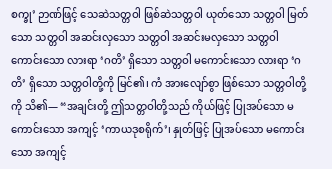စက္ခု’ ဉာဏ်ဖြင့် သေဆဲသတ္တဝါ ဖြစ်ဆဲသတ္တဝါ ယုတ်သော သတ္တဝါ မြတ်သော သတ္တဝါ အဆင်းလှသော သတ္တဝါ အဆင်းမလှသော သတ္တဝါ ကောင်းသော လားရာ ‘ဂတိ’ ရှိသော သတ္တဝါ မကောင်းသော လားရာ ‘ဂတိ’ ရှိသော သတ္တဝါတို့ကို မြင်၏၊ ကံ အားလျော်စွာ ဖြစ်သော သတ္တဝါတို့ကို သိ၏— “အချင်းတို့ ဤသတ္တဝါတို့သည် ကိုယ်ဖြင့် ပြုအပ်သော မကောင်းသော အကျင့် ‘ကာယဒုစရိုက်’၊ နှုတ်ဖြင့် ပြုအပ်သော မကောင်းသော အကျင့်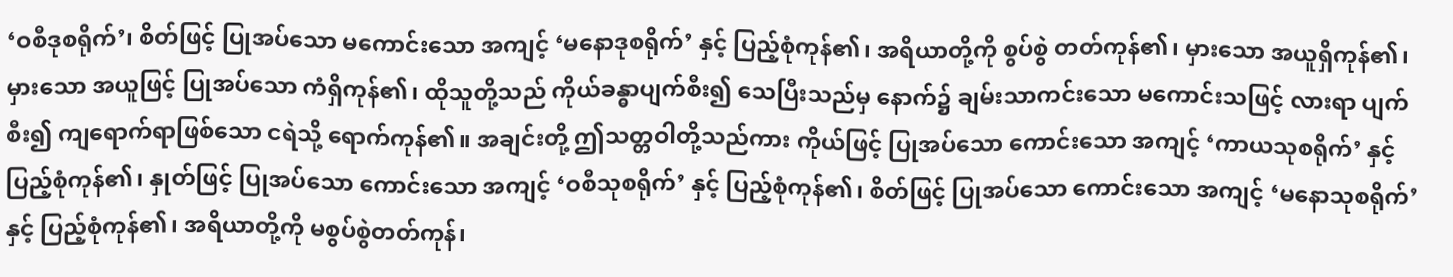‘ဝစီဒုစရိုက်’၊ စိတ်ဖြင့် ပြုအပ်သော မကောင်းသော အကျင့် ‘မနောဒုစရိုက်’ နှင့် ပြည့်စုံကုန်၏၊ အရိယာတို့ကို စွပ်စွဲ တတ်ကုန်၏၊ မှားသော အယူရှိကုန်၏၊ မှားသော အယူဖြင့် ပြုအပ်သော ကံရှိကုန်၏၊ ထိုသူတို့သည် ကိုယ်ခန္ဓာပျက်စီး၍ သေပြီးသည်မှ နောက်၌ ချမ်းသာကင်းသော မကောင်းသဖြင့် လားရာ ပျက်စီး၍ ကျရောက်ရာဖြစ်သော ငရဲသို့ ရောက်ကုန်၏။ အချင်းတို့ ဤသတ္တဝါတို့သည်ကား ကိုယ်ဖြင့် ပြုအပ်သော ကောင်းသော အကျင့် ‘ကာယသုစရိုက်’ နှင့် ပြည့်စုံကုန်၏၊ နှုတ်ဖြင့် ပြုအပ်သော ကောင်းသော အကျင့် ‘ဝစီသုစရိုက်’ နှင့် ပြည့်စုံကုန်၏၊ စိတ်ဖြင့် ပြုအပ်သော ကောင်းသော အကျင့် ‘မနောသုစရိုက်’ နှင့် ပြည့်စုံကုန်၏၊ အရိယာတို့ကို မစွပ်စွဲတတ်ကုန်၊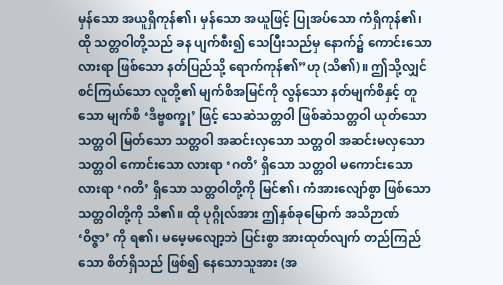မှန်သော အယူရှိကုန်၏၊ မှန်သော အယူဖြင့် ပြုအပ်သော ကံရှိကုန်၏၊ ထို သတ္တဝါတို့သည် ခန ပျက်စီး၍ သေပြီးသည်မှ နောက်၌ ကောင်းသော လားရာ ဖြစ်သော နတ်ပြည်သို့ ရောက်ကုန်၏”ဟု (သိ၏)။ ဤသို့လျှင် စင်ကြယ်သော လူတို့၏ မျက်စိအမြင်ကို လွန်သော နတ်မျက်စိနှင့် တူသော မျက်စိ ‘ဒိဗ္ဗစက္ခု’ ဖြင့် သေဆဲသတ္တဝါ ဖြစ်ဆဲသတ္တဝါ ယုတ်သောသတ္တဝါ မြတ်သော သတ္တဝါ အဆင်းလှသော သတ္တဝါ အဆင်းမလှသော သတ္တဝါ ကောင်းသော လားရာ ‘ဂတိ’ ရှိသော သတ္တဝါ မကောင်းသော လားရာ ‘ဂတိ’ ရှိသော သတ္တဝါတို့ကို မြင်၏၊ ကံအားလျော်စွာ ဖြစ်သော သတ္တဝါတို့ကို သိ၏။ ထို ပုဂ္ဂိုလ်အား ဤနှစ်ခုမြောက် အသိဉာဏ် ‘ဝိဇ္ဇာ’ ကို ရ၏၊ မမေ့မလျော့ဘဲ ပြင်းစွာ အားထုတ်လျက် တည်ကြည်သော စိတ်ရှိသည် ဖြစ်၍ နေသောသူအား (အ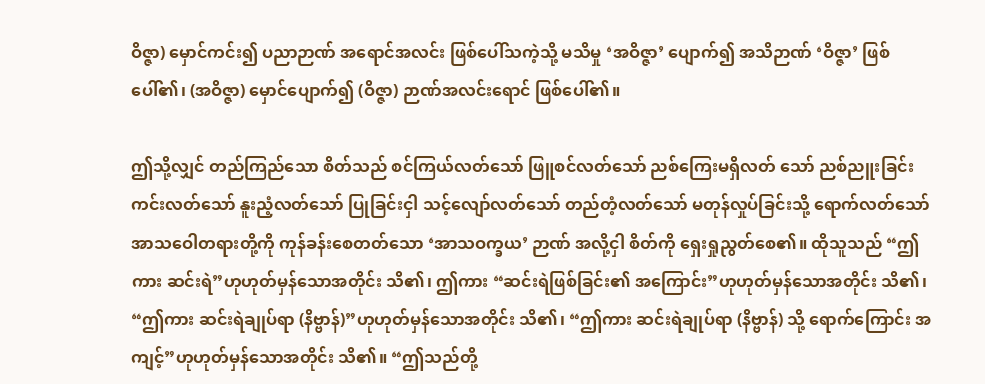ဝိဇ္ဇာ) မှောင်ကင်း၍ ပညာဉာဏ် အရောင်အလင်း ဖြစ်ပေါ်သကဲ့သို့ မသိမှု ‘အဝိဇ္ဇာ’ ပျောက်၍ အသိဉာဏ် ‘ဝိဇ္ဇာ’ ဖြစ်ပေါ်၏၊ (အဝိဇ္ဇာ) မှောင်ပျောက်၍ (ဝိဇ္ဇာ) ဉာဏ်အလင်းရောင် ဖြစ်ပေါ်၏။

ဤသို့လျှင် တည်ကြည်သော စိတ်သည် စင်ကြယ်လတ်သော် ဖြူစင်လတ်သော် ညစ်ကြေးမရှိလတ် သော် ညစ်ညူးခြင်းကင်းလတ်သော် နူးညံ့လတ်သော် ပြုခြင်းငှါ သင့်လျော်လတ်သော် တည်တံ့လတ်သော် မတုန်လှုပ်ခြင်းသို့ ရောက်လတ်သော် အာသဝေါတရားတို့ကို ကုန်ခန်းစေတတ်သော ‘အာသဝက္ခယ’ ဉာဏ် အလို့ငှါ စိတ်ကို ရှေးရှုညွတ်စေ၏။ ထိုသူသည် “ဤကား ဆင်းရဲ”ဟုဟုတ်မှန်သောအတိုင်း သိ၏၊ ဤကား “ဆင်းရဲဖြစ်ခြင်း၏ အကြောင်း”ဟုဟုတ်မှန်သောအတိုင်း သိ၏၊ “ဤကား ဆင်းရဲချုပ်ရာ (နိဗ္ဗာန်)”ဟုဟုတ်မှန်သောအတိုင်း သိ၏၊ “ဤကား ဆင်းရဲချုပ်ရာ (နိဗ္ဗာန်) သို့ ရောက်ကြောင်း အကျင့်”ဟုဟုတ်မှန်သောအတိုင်း သိ၏။ “ဤသည်တို့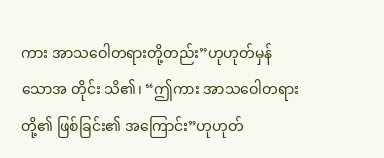ကား အာသဝေါတရားတို့တည်း”ဟုဟုတ်မှန်သောအ တိုင်း သိ၏၊ “ဤကား အာသဝေါတရားတို့၏ ဖြစ်ခြင်း၏ အကြောင်း”ဟုဟုတ်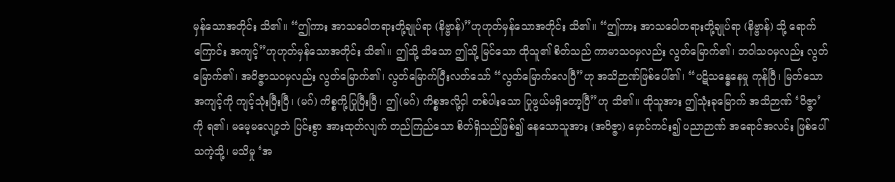မှန်သောအတိုင်း သိ၏။ “ဤကား အာသဝေါတရားတို့ချုပ်ရာ (နိဗ္ဗာန်)”ဟုဟုတ်မှန်သောအတိုင်း သိ၏။ “ဤကား အာသဝေါတရားတို့ချုပ်ရာ (နိဗ္ဗာန်) သို့ ရောက်ကြောင်း အကျင့်”ဟုဟုတ်မှန်သောအတိုင်း သိ၏။ ဤသို့ သိသော ဤသို့ မြင်သော ထိုသူ၏ စိတ်သည် ကာမာသဝမှလည်း လွတ်မြောက်၏၊ ဘဝါသဝမှလည်း လွတ် မြောက်၏၊ အဝိဇ္ဇာသဝမှလည်း လွတ်မြောက်၏၊ လွတ်မြောက်ပြီးလတ်သော် “လွတ်မြောက်လေပြီ”ဟု အသိဉာဏ်ဖြစ်ပေါ်၏၊ “ပဋိသန္ဓေနေမှု ကုန်ပြီ၊ မြတ်သော အကျင့်ကို ကျင့်သုံးပြီးပြီ၊ (မဂ်) ကိစ္စကို့ပြုပြီးပြီ၊ ဤ(မဂ်) ကိစ္စအလို့ငှါ တစ်ပါးသော ပြုဖွယ်မရှိတော့ပြီ”ဟု သိ၏။ ထိုသူအား ဤသုံးခုမြောက် အသိဉာဏ် ‘ဝိဇ္ဇာ’ ကို ရ၏၊ မမေ့မလျော့ဘဲ ပြင်းစွာ အားထုတ်လျက် တည်ကြည်သော စိတ်ရှိသည်ဖြစ်၍ နေသောသူအား (အဝိဇ္ဇာ) မှောင်ကင်း၍ ပညာဉာဏ် အရောင်အလင်း ဖြစ်ပေါ်သကဲ့သို့၊ မသိမှု ‘အ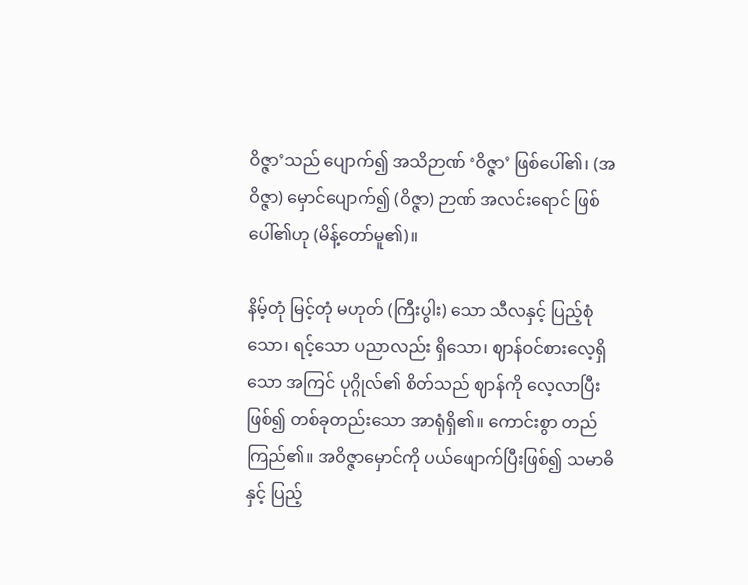ဝိဇ္ဇာ’သည် ပျောက်၍ အသိဉာဏ် ‘ဝိဇ္ဇာ’ ဖြစ်ပေါ်၏၊ (အဝိဇ္ဇာ) မှောင်ပျောက်၍ (ဝိဇ္ဇာ) ဉာဏ် အလင်းရောင် ဖြစ်ပေါ်၏ဟု (မိန့်တော်မူ၏)။

နိမ့်တုံ မြင့်တုံ မဟုတ် (ကြီးပွါး) သော သီလနှင့် ပြည့်စုံသော၊ ရင့်သော ပညာလည်း ရှိသော၊ ဈာန်ဝင်စားလေ့ရှိသော အကြင် ပုဂ္ဂိုလ်၏ စိတ်သည် ဈာန်ကို လေ့လာပြီးဖြစ်၍ တစ်ခုတည်းသော အာရုံရှိ၏။ ကောင်းစွာ တည်ကြည်၏။ အဝိဇ္ဇာမှောင်ကို ပယ်ဖျောက်ပြီးဖြစ်၍ သမာဓိနှင့် ပြည့်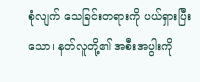စုံလျက် သေခြင်းတရားကို ပယ်ရှားပြီးသော၊ နတ်လူတို့၏ အစီးအပွါးကို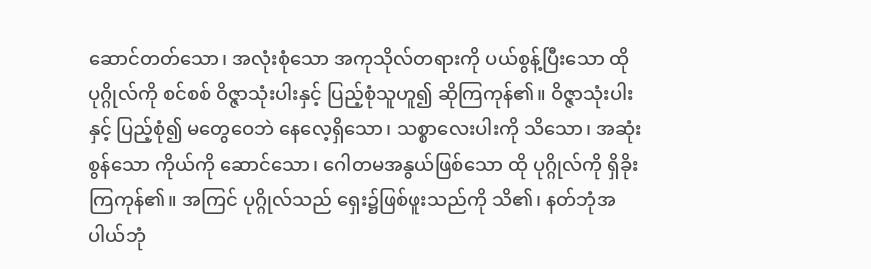ဆောင်တတ်သော၊ အလုံးစုံသော အကုသိုလ်တရားကို ပယ်စွန့်ပြီးသော ထို ပုဂ္ဂိုလ်ကို စင်စစ် ဝိဇ္ဇာသုံးပါးနှင့် ပြည့်စုံသူဟူ၍ ဆိုကြကုန်၏။ ဝိဇ္ဇာသုံးပါးနှင့် ပြည့်စုံ၍ မတွေဝေဘဲ နေလေ့ရှိသော၊ သစ္စာလေးပါးကို သိသော၊ အဆုံးစွန်သော ကိုယ်ကို ဆောင်သော၊ ဂေါတမအနွယ်ဖြစ်သော ထို ပုဂ္ဂိုလ်ကို ရှိခိုးကြကုန်၏။ အကြင် ပုဂ္ဂိုလ်သည် ရှေး၌ဖြစ်ဖူးသည်ကို သိ၏၊ နတ်ဘုံအပါယ်ဘုံ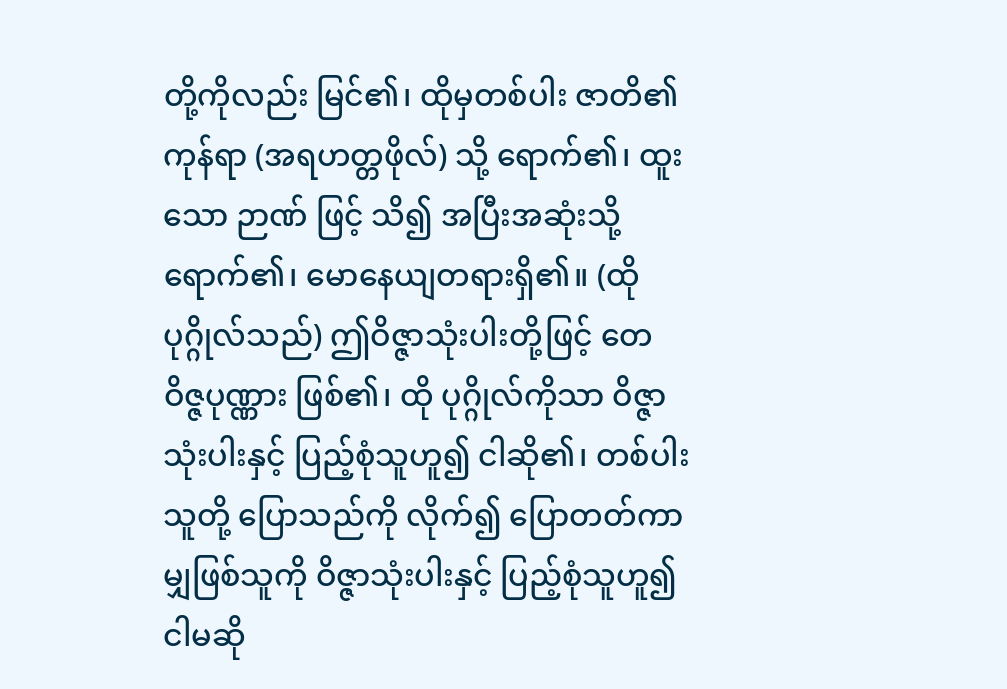တို့ကိုလည်း မြင်၏၊ ထိုမှတစ်ပါး ဇာတိ၏ကုန်ရာ (အရဟတ္တဖိုလ်) သို့ ရောက်၏၊ ထူးသော ဉာဏ် ဖြင့် သိ၍ အပြီးအဆုံးသို့ ရောက်၏၊ မောနေယျတရားရှိ၏။ (ထို ပုဂ္ဂိုလ်သည်) ဤဝိဇ္ဇာသုံးပါးတို့ဖြင့် တေဝိဇ္ဇပုဏ္ဏား ဖြစ်၏၊ ထို ပုဂ္ဂိုလ်ကိုသာ ဝိဇ္ဇာသုံးပါးနှင့် ပြည့်စုံသူဟူ၍ ငါဆို၏၊ တစ်ပါးသူတို့ ပြောသည်ကို လိုက်၍ ပြောတတ်ကာမျှဖြစ်သူကို ဝိဇ္ဇာသုံးပါးနှင့် ပြည့်စုံသူဟူ၍ ငါမဆို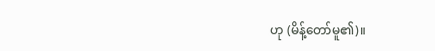ဟု (မိန့်တော်မူ၏)။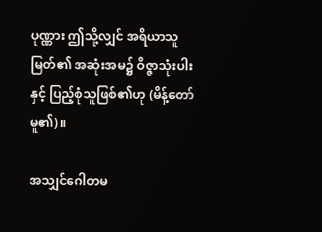ပုဏ္ဏား ဤသို့လျှင် အရိယာသူမြတ်၏ အဆုံးအမ၌ ဝိဇ္ဇာသုံးပါးနှင့် ပြည့်စုံသူဖြစ်၏ဟု (မိန့်တော်မူ၏)။

အသျှင်ဂေါတမ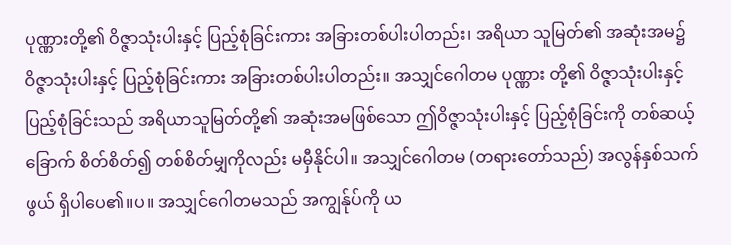ပုဏ္ဏားတို့၏ ဝိဇ္ဇာသုံးပါးနှင့် ပြည့်စုံခြင်းကား အခြားတစ်ပါးပါတည်း၊ အရိယာ သူမြတ်၏ အဆုံးအမ၌ ဝိဇ္ဇာသုံးပါးနှင့် ပြည့်စုံခြင်းကား အခြားတစ်ပါးပါတည်း။ အသျှင်ဂေါတမ ပုဏ္ဏား တို့၏ ဝိဇ္ဇာသုံးပါးနှင့် ပြည့်စုံခြင်းသည် အရိယာသူမြတ်တို့၏ အဆုံးအမဖြစ်သော ဤဝိဇ္ဇာသုံးပါးနှင့် ပြည့်စုံခြင်းကို တစ်ဆယ့်ခြောက် စိတ်စိတ်၍ တစ်စိတ်မျှကိုလည်း မမှီနိုင်ပါ။ အသျှင်ဂေါတမ (တရားတော်သည်) အလွန်နှစ်သက်ဖွယ် ရှိပါပေ၏။ပ။ အသျှင်ဂေါတမသည် အကျွန်ုပ်ကို ယ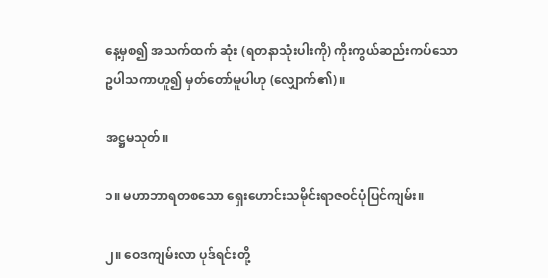နေ့မှစ၍ အသက်ထက် ဆုံး (ရတနာသုံးပါးကို) ကိုးကွယ်ဆည်းကပ်သော ဥပါသကာဟူ၍ မှတ်တော်မူပါဟု (လျှောက်၏)။

အဋ္ဌမသုတ်။

၁။ မဟာဘာရတစသော ရှေးဟောင်းသမိုင်းရာဇဝင်ပုံပြင်ကျမ်း။

၂။ ဝေဒကျမ်းလာ ပုဒ်ရင်းတို့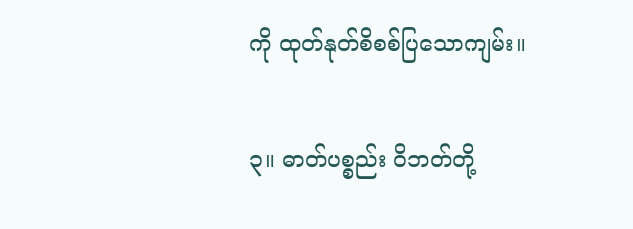ကို ထုတ်နုတ်စိစစ်ပြသောကျမ်း။

၃။ ဓာတ်ပစ္စည်း ဝိဘတ်တို့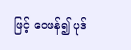ဖြင့် ဝေဖန်၍ ပုဒ်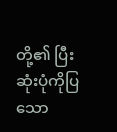တို့၏ ပြီးဆုံးပုံကိုပြသော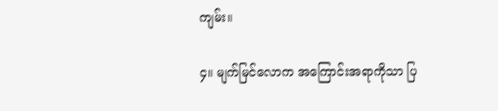ကျမ်း။

၄။ မျက်မြင်လောက အကြောင်းအရာကိုသာ ပြ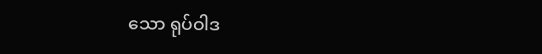သော ရုပ်ဝါဒ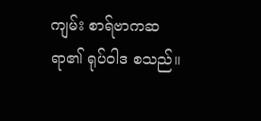ကျမ်း စာရ်ဗာကဆရာ၏ ရုပ်ဝါဒ စသည်။